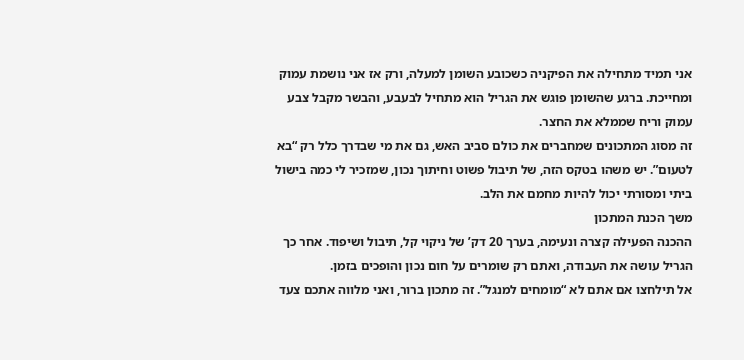אני תמיד מתחילה את הפיקניה כשכובע השומן למעלה, ורק אז אני נושמת עמוק ומחייכת. ברגע שהשומן פוגש את הגריל הוא מתחיל לבעבע, והבשר מקבל צבע עמוק וריח שממלא את החצר.
זה מסוג המתכונים שמחברים את כולם סביב האש, גם את מי שבדרך כלל רק “בא לטעום”. יש משהו בטקס הזה, של תיבול פשוט וחיתוך נכון, שמזכיר לי כמה בישול ביתי ומסורתי יכול להיות מחמם את הלב.
משך הכנת המתכון
ההכנה הפעילה קצרה ונעימה, בערך 20 דק’ של ניקוי קל, תיבול ושיפוד. אחר כך הגריל עושה את העבודה, ואתם רק שומרים על חום נכון והופכים בזמן.
אל תילחצו אם אתם לא “מומחים למנגל”. זה מתכון ברור, ואני מלווה אתכם צעד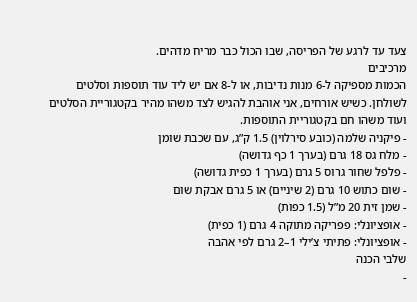צעד עד לרגע של הפריסה, שבו הכול כבר מריח מדהים.
מרכיבים
הכמות מספיקה ל-6 מנות נדיבות, או ל-8 אם יש ליד עוד תוספות וסלטים לשולחן. כשיש אורחים, אני אוהבת להגיש לצד משהו מהיר בקטגוריית הסלטים ועוד משהו חם בקטגוריית התוספות.
- פיקניה שלמה (כובע סירלוין) 1.5 ק”ג, עם שכבת שומן
- מלח גס 18 גרם (בערך 1 כף גדושה)
- פלפל שחור גרוס 5 גרם (בערך 1 כפית גדושה)
- שום כתוש 10 גרם (2 שיניים) או 5 גרם אבקת שום
- שמן זית 20 מ”ל (1.5 כפות)
- אופציונלי: פפריקה מתוקה 4 גרם (1 כפית)
- אופציונלי: פתיתי צ’ילי 1–2 גרם לפי אהבה
שלבי הכנה
-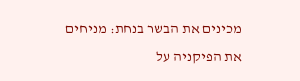מכינים את הבשר בנחת: מניחים את הפיקניה על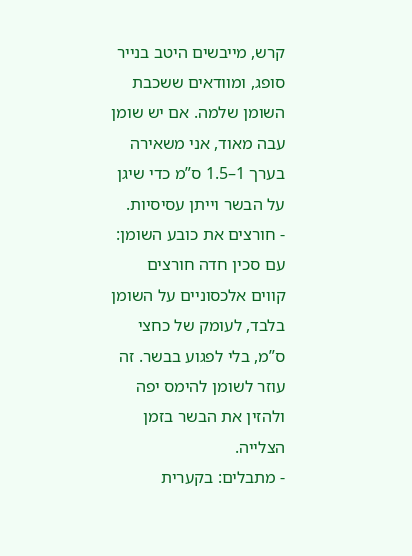קרש, מייבשים היטב בנייר סופג, ומוודאים ששכבת השומן שלמה. אם יש שומן עבה מאוד, אני משאירה בערך 1–1.5 ס”מ כדי שיגן על הבשר וייתן עסיסיות.
- חורצים את כובע השומן: עם סכין חדה חורצים קווים אלכסוניים על השומן בלבד, לעומק של כחצי ס”מ, בלי לפגוע בבשר. זה עוזר לשומן להימס יפה ולהזין את הבשר בזמן הצלייה.
- מתבלים: בקערית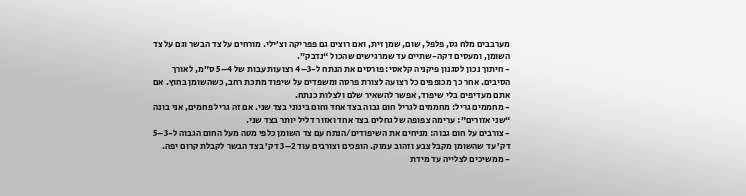מערבבים מלח גס, פלפל, שום, שמן זית, ואם רוצים גם פפריקה וצ’ילי. מורחים על צד הבשר וגם על צד השומן, ומעסים דקה-שתיים עד שמרגישים שהכול “נדבק”.
- חיתוך נכון לסגנון פיקניה קלאסי: פורסים את הנתח ל-3–4 רצועות עבות של 4–5 ס”מ, לאורך הסיבים. אחר כך מכופפים כל רצועה לצורת פרסה ומשפדים על שיפוד מתכת רחב, כשהשומן בחוץ. אם אתם מעדיפים בלי שיפוד, אפשר להשאיר שלם ולצלות כנתח.
- מחממים גריל: מחממים לגריל חום גבוה בצד אחד וחום בינוני בצד שני. אם זה גריל פחמים, אני בונה “שני אזורים”: ערימה צפופה של גחלים בצד אחד ואזור דליל יותר בצד שני.
- צורבים על חום גבוה: מניחים את השיפודים/הנתח עם צד השומן כלפי מטה מעל החום הגבוה ל-3–5 דק’ עד שהשומן מקבל צבע וזהוב עמוק. הופכים וצורבים עוד 2–3 דק’ בצד הבשר לקבלת קרום יפה.
- ממשיכים לצלייה עד מידת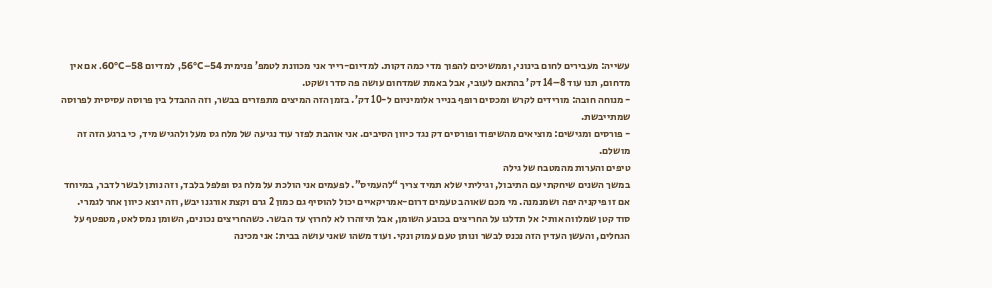עשייה: מעבירים לחום בינוני, וממשיכים להפוך מדי כמה דקות. למדיום-רייר אני מכוונת לטמפ’ פנימית 54–56°C, למדיום 58–60°C. אם אין מדחום, תנו עוד 8–14 דק’ בהתאם לעובי, אבל באמת שמדחום עושה פה סדר ושקט.
- מנוחה חובה: מורידים לקרש ומכסים רופף בנייר אלומיניום ל-10 דק’. בזמן הזה המיצים מתפזרים בבשר, וזה ההבדל בין פרוסה עסיסית לפרוסה שמתייבשת.
- פורסים ומגישים: מוציאים מהשיפוד ופורסים דק נגד כיוון הסיבים. אני אוהבת לפזר עוד נגיעה של מלח גס מעל ולהגיש מיד, כי ברגע הזה זה מושלם.
טיפים והערות מהמטבח של גילה
במשך השנים שיחקתי עם התיבול, וגיליתי שלא תמיד צריך “להעמיס”. לפעמים אני הולכת על מלח גס ופלפל בלבד, וזה נותן לבשר לדבר, במיוחד אם זו פיקניה יפה ושמנמנה. מי מכם שאוהב טעמים דרום-אמריקאיים יכול להוסיף גם כמון 2 גרם וקצת אורגנו יבש, וזה יוצא כיוון אחר לגמרי.
סוד קטן שמלווה אותי: אל תדלגו על החריצים בכובע השומן, אבל תיזהרו לא לחרוץ עד הבשר. כשהחריצים נכונים, השומן נמס לאט, מטפטף על הגחלים, והעשן העדין הזה נכנס לבשר ונותן טעם עמוק ונקי. ועוד משהו שאני עושה בבית: אני מכינה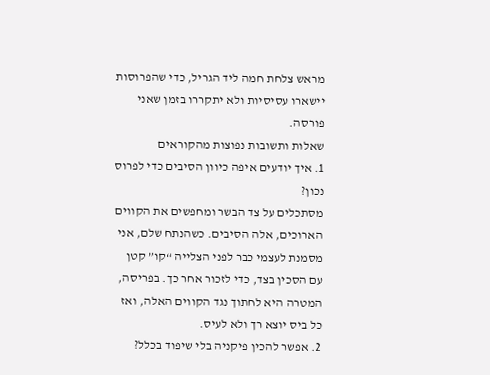מראש צלחת חמה ליד הגריל, כדי שהפרוסות יישארו עסיסיות ולא יתקררו בזמן שאני פורסה.
שאלות ותשובות נפוצות מהקוראים
1. איך יודעים איפה כיוון הסיבים כדי לפרוס נכון?
מסתכלים על צד הבשר ומחפשים את הקווים הארוכים, אלה הסיבים. כשהנתח שלם, אני מסמנת לעצמי כבר לפני הצלייה “קו” קטן עם הסכין בצד, כדי לזכור אחר כך. בפריסה, המטרה היא לחתוך נגד הקווים האלה, ואז כל ביס יוצא רך ולא לעיס.
2. אפשר להכין פיקניה בלי שיפוד בכלל?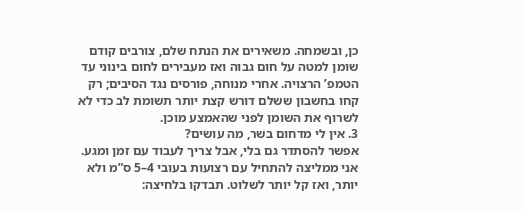כן, ובשמחה. משאירים את הנתח שלם, צורבים קודם שומן למטה על חום גבוה ואז מעבירים לחום בינוני עד הטמפ’ הרצויה. אחרי מנוחה, פורסים נגד הסיבים; רק קחו בחשבון ששלם דורש קצת יותר תשומת לב כדי לא לשרוף את השומן לפני שהאמצע מוכן.
3. אין לי מדחום בשר, מה עושים?
אפשר להסתדר גם בלי, אבל צריך לעבוד עם זמן ומגע. אני ממליצה להתחיל עם רצועות בעובי 4–5 ס”מ ולא יותר, ואז קל יותר לשלוט. תבדקו בלחיצה: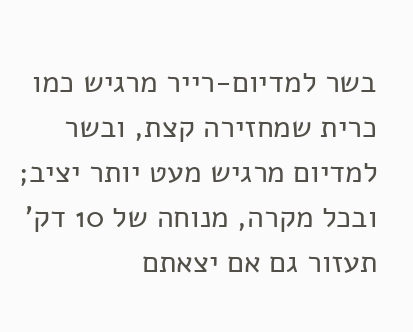בשר למדיום-רייר מרגיש כמו כרית שמחזירה קצת, ובשר למדיום מרגיש מעט יותר יציב; ובכל מקרה, מנוחה של 10 דק’ תעזור גם אם יצאתם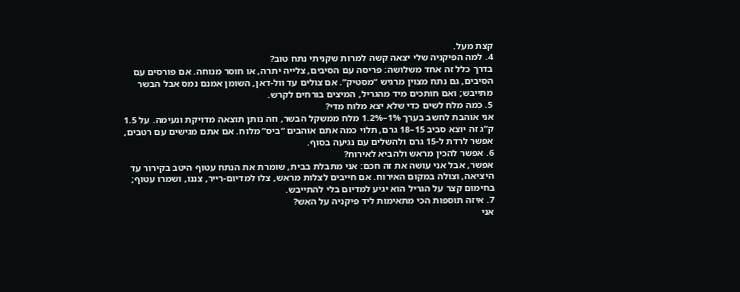קצת מעל.
4. למה הפיקניה שלי יצאה קשה למרות שקניתי נתח טוב?
בדרך כלל זה אחד משלושה: פריסה עם הסיבים, צלייה יתרה, או חוסר מנוחה. אם פורסים עם הסיבים, גם נתח מצוין מרגיש “מסטיק”. אם צולים עד וול-דאן, השומן אמנם נמס אבל הבשר מתייבש; ואם חותכים מיד מהגריל, המיצים בורחים לקרש.
5. כמה מלח לשים כדי שלא יצא מלוח מדי?
אני אוהבת לחשב בערך 1%–1.2% מלח ממשקל הבשר, וזה נותן תוצאה מדויקת ונעימה. על 1.5 ק”ג זה יוצא סביב 15–18 גרם, תלוי כמה אתם אוהבים “ביס” מלוח. אם אתם מגישים עם רטבים, אפשר לרדת ל-15 גרם ולהשלים עם נגיעה בסוף.
6. אפשר להכין מראש ולהביא לאירוח?
אפשר, אבל אני עושה את זה חכם: אני מתבלת בבית, שומרת את הנתח עטוף היטב בקירור עד היציאה, וצולה במקום האירוח. אם חייבים לצלות מראש, צלו למדיום-רייר, צננו, ושמרו עטוף; בחימום קצר על הגריל הוא יגיע למדיום בלי להתייבש.
7. איזה תוספות הכי מתאימות ליד פיקניה על האש?
אני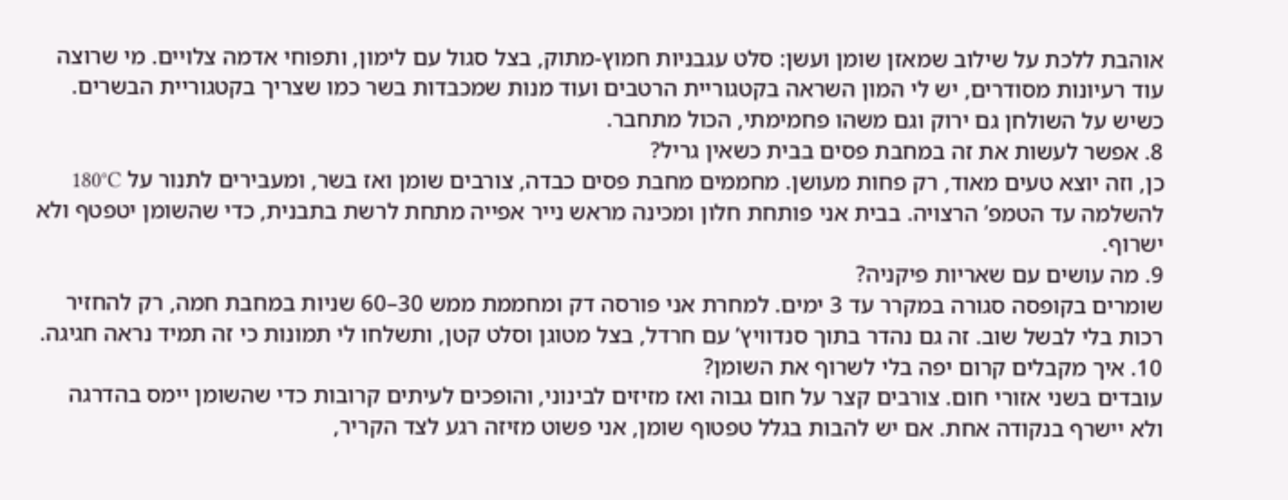אוהבת ללכת על שילוב שמאזן שומן ועשן: סלט עגבניות חמוץ-מתוק, בצל סגול עם לימון, ותפוחי אדמה צלויים. מי שרוצה עוד רעיונות מסודרים, יש לי המון השראה בקטגוריית הרטבים ועוד מנות שמכבדות בשר כמו שצריך בקטגוריית הבשרים. כשיש על השולחן גם ירוק וגם משהו פחמימתי, הכול מתחבר.
8. אפשר לעשות את זה במחבת פסים בבית כשאין גריל?
כן, וזה יוצא טעים מאוד, רק פחות מעושן. מחממים מחבת פסים כבדה, צורבים שומן ואז בשר, ומעבירים לתנור על 180°C להשלמה עד הטמפ’ הרצויה. בבית אני פותחת חלון ומכינה מראש נייר אפייה מתחת לרשת בתבנית, כדי שהשומן יטפטף ולא ישרוף.
9. מה עושים עם שאריות פיקניה?
שומרים בקופסה סגורה במקרר עד 3 ימים. למחרת אני פורסה דק ומחממת ממש 30–60 שניות במחבת חמה, רק להחזיר רכות בלי לבשל שוב. זה גם נהדר בתוך סנדוויץ’ עם חרדל, בצל מטוגן וסלט קטן, ותשלחו לי תמונות כי זה תמיד נראה חגיגה.
10. איך מקבלים קרום יפה בלי לשרוף את השומן?
עובדים בשני אזורי חום. צורבים קצר על חום גבוה ואז מזיזים לבינוני, והופכים לעיתים קרובות כדי שהשומן יימס בהדרגה ולא יישרף בנקודה אחת. אם יש להבות בגלל טפטוף שומן, אני פשוט מזיזה רגע לצד הקריר,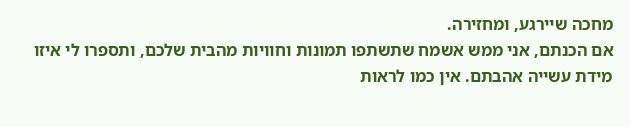מחכה שיירגע, ומחזירה.
אם הכנתם, אני ממש אשמח שתשתפו תמונות וחוויות מהבית שלכם, ותספרו לי איזו מידת עשייה אהבתם. אין כמו לראות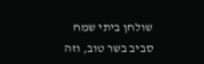שולחן ביתי שמח סביב בשר טוב, וזה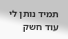תמיד נותן לי עוד חשק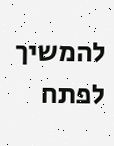להמשיך לפתח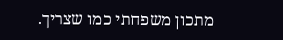מתכון משפחתי כמו שצריך.